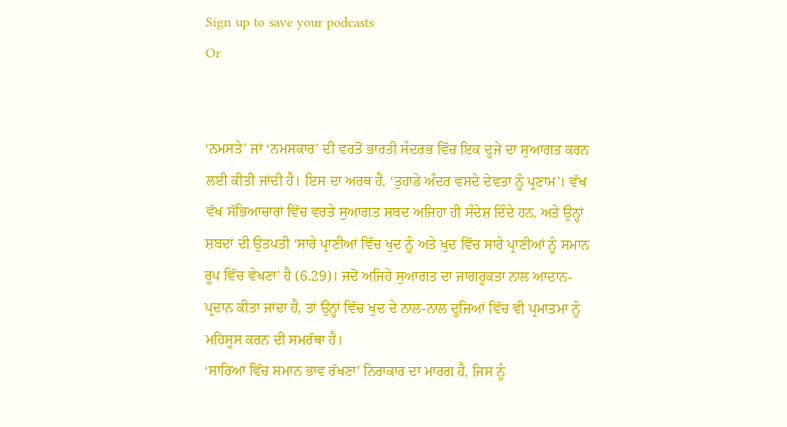Sign up to save your podcasts
Or


‘ਨਮਸਤੇ’ ਜਾਂ ‘ਨਮਸਕਾਰ’ ਦੀ ਵਰਤੋਂ ਭਾਰਤੀ ਸੰਦਰਭ ਵਿੱਚ ਇਕ ਦੂਜੇ ਦਾ ਸੁਆਗਤ ਕਰਨ ਲਈ ਕੀਤੀ ਜਾਂਦੀ ਹੈ। ਇਸ ਦਾ ਅਰਥ ਹੈ, ‘ਤੁਹਾਡੇ ਅੰਦਰ ਵਸਦੇ ਦੇਵਤਾ ਨੂੰ ਪ੍ਰਣਾਮ’। ਵੱਖ ਵੱਖ ਸੱਭਿਆਚਾਰਾਂ ਵਿੱਚ ਵਰਤੇ ਸੁਆਗਤ ਸ਼ਬਦ ਅਜਿਹਾ ਹੀ ਸੰਦੇਸ਼ ਦਿੰਦੇ ਹਨ, ਅਤੇ ਉਨ੍ਹਾਂ ਸ਼ਬਦਾਂ ਦੀ ਉਤਪਤੀ ‘ਸਾਰੇ ਪ੍ਰਾਣੀਆਂ ਵਿੱਚ ਖੁਦ ਨੂੰ ਅਤੇ ਖੁਦ ਵਿੱਚ ਸਾਰੇ ਪ੍ਰਾਣੀਆਂ ਨੂੰ ਸਮਾਨ ਰੂਪ ਵਿੱਚ ਵੇਖਣਾ’ ਹੈ (6.29)। ਜਦੋਂ ਅਜਿਹੇ ਸੁਆਗਤ ਦਾ ਜਾਗਰੂਕਤਾ ਨਾਲ ਆਦਾਨ-ਪ੍ਰਦਾਨ ਕੀਤਾ ਜਾਂਦਾ ਹੈ, ਤਾਂ ਉਨ੍ਹਾਂ ਵਿੱਚ ਖੁਦ ਦੇ ਨਾਲ-ਨਾਲ ਦੂਜਿਆਂ ਵਿੱਚ ਵੀ ਪ੍ਰਮਾਤਮਾ ਨੂੰ ਮਹਿਸੂਸ ਕਰਨ ਦੀ ਸਮਰੱਥਾ ਹੈ।
‘ਸਾਰਿਆਂ ਵਿੱਚ ਸਮਾਨ ਭਾਵ ਰੱਖਣਾ’ ਨਿਰਾਕਾਰ ਦਾ ਮਾਰਗ ਹੈ, ਜਿਸ ਨੂੰ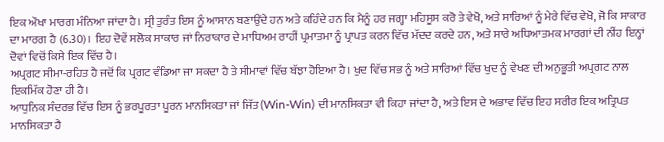ਇਕ ਔਖਾ ਮਾਰਗ ਮੰਨਿਆ ਜਾਂਦਾ ਹੈ। ਸ੍ਰੀ ਤੁਰੰਤ ਇਸ ਨੂੰ ਆਸਾਨ ਬਣਾਉਂਦੇ ਹਨ ਅਤੇ ਕਹਿੰਦੇ ਹਨ ਕਿ ਮੈਨੂੰ ਹਰ ਜਗ੍ਹਾ ਮਹਿਸੂਸ ਕਰੋ ਤੇ ਵੇਖੋ, ਅਤੇ ਸਾਰਿਆਂ ਨੂੰ ਮੇਰੇ ਵਿੱਚ ਵੇਖੋ, ਜੋ ਕਿ ਸਾਕਾਰ ਦਾ ਮਾਰਗ ਹੈ (6.30)। ਇਹ ਦੋਵੇਂ ਸਲੋਕ ਸਾਕਾਰ ਜਾਂ ਨਿਰਾਕਾਰ ਦੇ ਮਾਧਿਅਮ ਰਾਹੀਂ ਪ੍ਰਮਾਤਮਾ ਨੂੰ ਪ੍ਰਾਪਤ ਕਰਨ ਵਿੱਚ ਮੱਦਦ ਕਰਦੇ ਹਨ, ਅਤੇ ਸਾਰੇ ਅਧਿਆਤਮਕ ਮਾਰਗਾਂ ਦੀ ਨੀਂਹ ਇਨ੍ਹਾਂ ਦੋਵਾਂ ਵਿਚੋਂ ਕਿਸੇ ਇਕ ਵਿੱਚ ਹੈ।
ਅਪ੍ਰਗਟ ਸੀਮਾ-ਰਹਿਤ ਹੈ ਜਦੋਂ ਕਿ ਪ੍ਰਗਟ ਵੰਡਿਆ ਜਾ ਸਕਦਾ ਹੈ ਤੇ ਸੀਮਾਵਾਂ ਵਿੱਚ ਬੱਝਾ ਹੋਇਆ ਹੈ। ਖੁਦ ਵਿੱਚ ਸਭ ਨੂੰ ਅਤੇ ਸਾਰਿਆਂ ਵਿੱਚ ਖੁਦ ਨੂੰ ਵੇਖਣ ਦੀ ਅਨੁਭੂਤੀ ਅਪ੍ਰਗਟ ਨਾਲ ਇਕਮਿੱਕ ਹੋਣਾ ਹੀ ਹੈ।
ਆਧੁਨਿਕ ਸੰਦਰਭ ਵਿੱਚ ਇਸ ਨੂੰ ਭਰਪੂਰਤਾ ਪੂਰਨ ਮਾਨਸਿਕਤਾ ਜਾਂ ਜਿੱਤ (Win-Win) ਦੀ ਮਾਨਸਿਕਤਾ ਵੀ ਕਿਹਾ ਜਾਂਦਾ ਹੈ, ਅਤੇ ਇਸ ਦੇ ਅਭਾਵ ਵਿੱਚ ਇਹ ਸਰੀਰ ਇਕ ਅਤ੍ਰਿਪਤ ਮਾਨਸਿਕਤਾ ਹੈ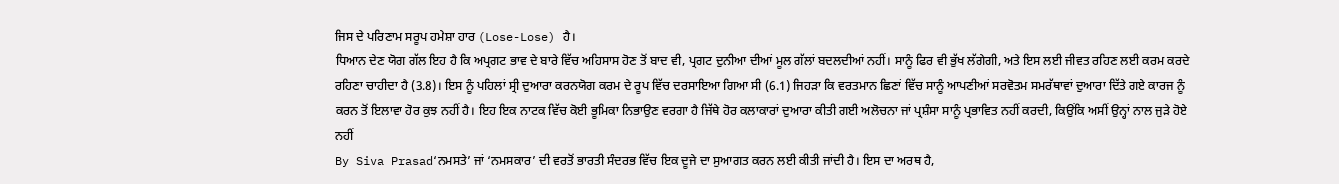ਜਿਸ ਦੇ ਪਰਿਣਾਮ ਸਰੂਪ ਹਮੇਸ਼ਾ ਹਾਰ (Lose-Lose) ਹੈ।
ਧਿਆਨ ਦੇਣ ਯੋਗ ਗੱਲ ਇਹ ਹੈ ਕਿ ਅਪ੍ਰਗਟ ਭਾਵ ਦੇ ਬਾਰੇ ਵਿੱਚ ਅਹਿਸਾਸ ਹੋਣ ਤੋਂ ਬਾਦ ਵੀ, ਪ੍ਰਗਟ ਦੁਨੀਆ ਦੀਆਂ ਮੂਲ ਗੱਲਾਂ ਬਦਲਦੀਆਂ ਨਹੀਂ। ਸਾਨੂੰ ਫਿਰ ਵੀ ਭੁੱਖ ਲੱਗੇਗੀ, ਅਤੇ ਇਸ ਲਈ ਜੀਵਤ ਰਹਿਣ ਲਈ ਕਰਮ ਕਰਦੇ ਰਹਿਣਾ ਚਾਹੀਦਾ ਹੈ (3.8)। ਇਸ ਨੂੰ ਪਹਿਲਾਂ ਸ੍ਰੀ ਦੁਆਰਾ ਕਰਨਯੋਗ ਕਰਮ ਦੇ ਰੂਪ ਵਿੱਚ ਦਰਸਾਇਆ ਗਿਆ ਸੀ (6.1) ਜਿਹੜਾ ਕਿ ਵਰਤਮਾਨ ਛਿਣਾਂ ਵਿੱਚ ਸਾਨੂੰ ਆਪਣੀਆਂ ਸਰਵੋਤਮ ਸਮਰੱਥਾਵਾਂ ਦੁਆਰਾ ਦਿੱਤੇ ਗਏ ਕਾਰਜ ਨੂੰ ਕਰਨ ਤੋਂ ਇਲਾਵਾ ਹੋਰ ਕੁਝ ਨਹੀਂ ਹੈ। ਇਹ ਇਕ ਨਾਟਕ ਵਿੱਚ ਕੋਈ ਭੂਮਿਕਾ ਨਿਭਾਉਣ ਵਰਗਾ ਹੈ ਜਿੱਥੇ ਹੋਰ ਕਲਾਕਾਰਾਂ ਦੁਆਰਾ ਕੀਤੀ ਗਈ ਅਲੋਚਨਾ ਜਾਂ ਪ੍ਰਸ਼ੰਸਾ ਸਾਨੂੰ ਪ੍ਰਭਾਵਿਤ ਨਹੀਂ ਕਰਦੀ, ਕਿਉਂਕਿ ਅਸੀਂ ਉਨ੍ਹਾਂ ਨਾਲ ਜੁੜੇ ਹੋਏ ਨਹੀਂ
By Siva Prasad‘ਨਮਸਤੇ’ ਜਾਂ ‘ਨਮਸਕਾਰ’ ਦੀ ਵਰਤੋਂ ਭਾਰਤੀ ਸੰਦਰਭ ਵਿੱਚ ਇਕ ਦੂਜੇ ਦਾ ਸੁਆਗਤ ਕਰਨ ਲਈ ਕੀਤੀ ਜਾਂਦੀ ਹੈ। ਇਸ ਦਾ ਅਰਥ ਹੈ,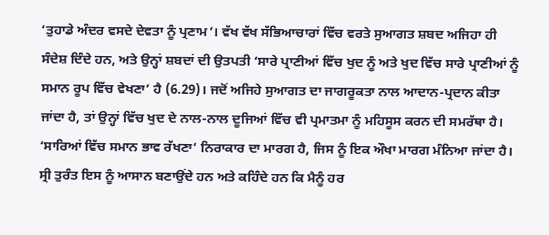‘ਤੁਹਾਡੇ ਅੰਦਰ ਵਸਦੇ ਦੇਵਤਾ ਨੂੰ ਪ੍ਰਣਾਮ’। ਵੱਖ ਵੱਖ ਸੱਭਿਆਚਾਰਾਂ ਵਿੱਚ ਵਰਤੇ ਸੁਆਗਤ ਸ਼ਬਦ ਅਜਿਹਾ ਹੀ ਸੰਦੇਸ਼ ਦਿੰਦੇ ਹਨ, ਅਤੇ ਉਨ੍ਹਾਂ ਸ਼ਬਦਾਂ ਦੀ ਉਤਪਤੀ ‘ਸਾਰੇ ਪ੍ਰਾਣੀਆਂ ਵਿੱਚ ਖੁਦ ਨੂੰ ਅਤੇ ਖੁਦ ਵਿੱਚ ਸਾਰੇ ਪ੍ਰਾਣੀਆਂ ਨੂੰ ਸਮਾਨ ਰੂਪ ਵਿੱਚ ਵੇਖਣਾ’ ਹੈ (6.29)। ਜਦੋਂ ਅਜਿਹੇ ਸੁਆਗਤ ਦਾ ਜਾਗਰੂਕਤਾ ਨਾਲ ਆਦਾਨ-ਪ੍ਰਦਾਨ ਕੀਤਾ ਜਾਂਦਾ ਹੈ, ਤਾਂ ਉਨ੍ਹਾਂ ਵਿੱਚ ਖੁਦ ਦੇ ਨਾਲ-ਨਾਲ ਦੂਜਿਆਂ ਵਿੱਚ ਵੀ ਪ੍ਰਮਾਤਮਾ ਨੂੰ ਮਹਿਸੂਸ ਕਰਨ ਦੀ ਸਮਰੱਥਾ ਹੈ।
‘ਸਾਰਿਆਂ ਵਿੱਚ ਸਮਾਨ ਭਾਵ ਰੱਖਣਾ’ ਨਿਰਾਕਾਰ ਦਾ ਮਾਰਗ ਹੈ, ਜਿਸ ਨੂੰ ਇਕ ਔਖਾ ਮਾਰਗ ਮੰਨਿਆ ਜਾਂਦਾ ਹੈ। ਸ੍ਰੀ ਤੁਰੰਤ ਇਸ ਨੂੰ ਆਸਾਨ ਬਣਾਉਂਦੇ ਹਨ ਅਤੇ ਕਹਿੰਦੇ ਹਨ ਕਿ ਮੈਨੂੰ ਹਰ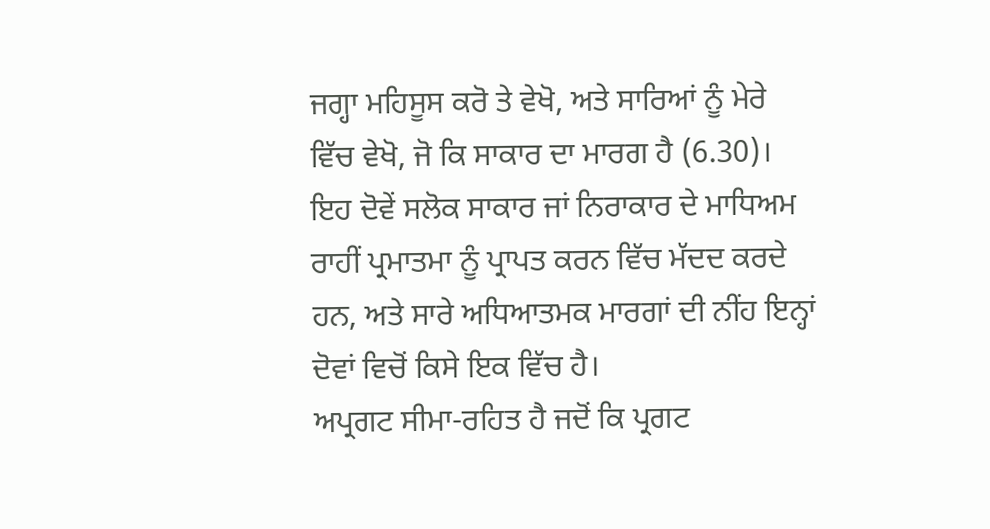ਜਗ੍ਹਾ ਮਹਿਸੂਸ ਕਰੋ ਤੇ ਵੇਖੋ, ਅਤੇ ਸਾਰਿਆਂ ਨੂੰ ਮੇਰੇ ਵਿੱਚ ਵੇਖੋ, ਜੋ ਕਿ ਸਾਕਾਰ ਦਾ ਮਾਰਗ ਹੈ (6.30)। ਇਹ ਦੋਵੇਂ ਸਲੋਕ ਸਾਕਾਰ ਜਾਂ ਨਿਰਾਕਾਰ ਦੇ ਮਾਧਿਅਮ ਰਾਹੀਂ ਪ੍ਰਮਾਤਮਾ ਨੂੰ ਪ੍ਰਾਪਤ ਕਰਨ ਵਿੱਚ ਮੱਦਦ ਕਰਦੇ ਹਨ, ਅਤੇ ਸਾਰੇ ਅਧਿਆਤਮਕ ਮਾਰਗਾਂ ਦੀ ਨੀਂਹ ਇਨ੍ਹਾਂ ਦੋਵਾਂ ਵਿਚੋਂ ਕਿਸੇ ਇਕ ਵਿੱਚ ਹੈ।
ਅਪ੍ਰਗਟ ਸੀਮਾ-ਰਹਿਤ ਹੈ ਜਦੋਂ ਕਿ ਪ੍ਰਗਟ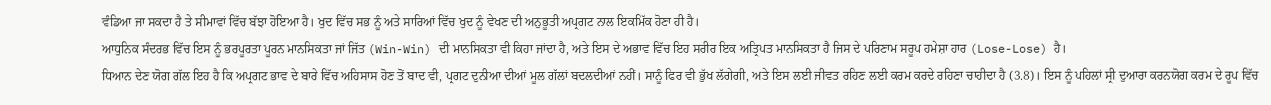ਵੰਡਿਆ ਜਾ ਸਕਦਾ ਹੈ ਤੇ ਸੀਮਾਵਾਂ ਵਿੱਚ ਬੱਝਾ ਹੋਇਆ ਹੈ। ਖੁਦ ਵਿੱਚ ਸਭ ਨੂੰ ਅਤੇ ਸਾਰਿਆਂ ਵਿੱਚ ਖੁਦ ਨੂੰ ਵੇਖਣ ਦੀ ਅਨੁਭੂਤੀ ਅਪ੍ਰਗਟ ਨਾਲ ਇਕਮਿੱਕ ਹੋਣਾ ਹੀ ਹੈ।
ਆਧੁਨਿਕ ਸੰਦਰਭ ਵਿੱਚ ਇਸ ਨੂੰ ਭਰਪੂਰਤਾ ਪੂਰਨ ਮਾਨਸਿਕਤਾ ਜਾਂ ਜਿੱਤ (Win-Win) ਦੀ ਮਾਨਸਿਕਤਾ ਵੀ ਕਿਹਾ ਜਾਂਦਾ ਹੈ, ਅਤੇ ਇਸ ਦੇ ਅਭਾਵ ਵਿੱਚ ਇਹ ਸਰੀਰ ਇਕ ਅਤ੍ਰਿਪਤ ਮਾਨਸਿਕਤਾ ਹੈ ਜਿਸ ਦੇ ਪਰਿਣਾਮ ਸਰੂਪ ਹਮੇਸ਼ਾ ਹਾਰ (Lose-Lose) ਹੈ।
ਧਿਆਨ ਦੇਣ ਯੋਗ ਗੱਲ ਇਹ ਹੈ ਕਿ ਅਪ੍ਰਗਟ ਭਾਵ ਦੇ ਬਾਰੇ ਵਿੱਚ ਅਹਿਸਾਸ ਹੋਣ ਤੋਂ ਬਾਦ ਵੀ, ਪ੍ਰਗਟ ਦੁਨੀਆ ਦੀਆਂ ਮੂਲ ਗੱਲਾਂ ਬਦਲਦੀਆਂ ਨਹੀਂ। ਸਾਨੂੰ ਫਿਰ ਵੀ ਭੁੱਖ ਲੱਗੇਗੀ, ਅਤੇ ਇਸ ਲਈ ਜੀਵਤ ਰਹਿਣ ਲਈ ਕਰਮ ਕਰਦੇ ਰਹਿਣਾ ਚਾਹੀਦਾ ਹੈ (3.8)। ਇਸ ਨੂੰ ਪਹਿਲਾਂ ਸ੍ਰੀ ਦੁਆਰਾ ਕਰਨਯੋਗ ਕਰਮ ਦੇ ਰੂਪ ਵਿੱਚ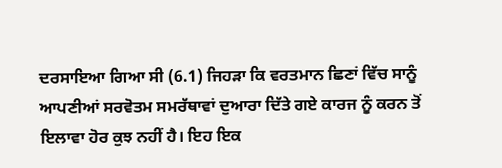ਦਰਸਾਇਆ ਗਿਆ ਸੀ (6.1) ਜਿਹੜਾ ਕਿ ਵਰਤਮਾਨ ਛਿਣਾਂ ਵਿੱਚ ਸਾਨੂੰ ਆਪਣੀਆਂ ਸਰਵੋਤਮ ਸਮਰੱਥਾਵਾਂ ਦੁਆਰਾ ਦਿੱਤੇ ਗਏ ਕਾਰਜ ਨੂੰ ਕਰਨ ਤੋਂ ਇਲਾਵਾ ਹੋਰ ਕੁਝ ਨਹੀਂ ਹੈ। ਇਹ ਇਕ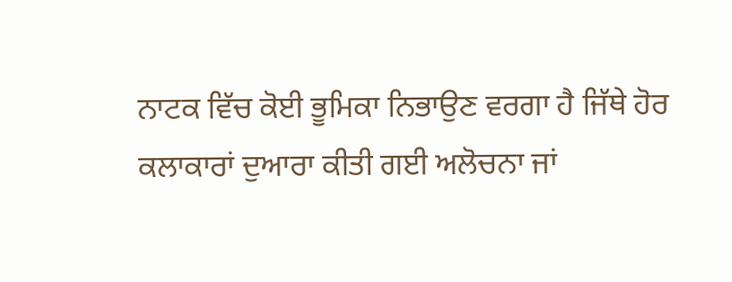ਨਾਟਕ ਵਿੱਚ ਕੋਈ ਭੂਮਿਕਾ ਨਿਭਾਉਣ ਵਰਗਾ ਹੈ ਜਿੱਥੇ ਹੋਰ ਕਲਾਕਾਰਾਂ ਦੁਆਰਾ ਕੀਤੀ ਗਈ ਅਲੋਚਨਾ ਜਾਂ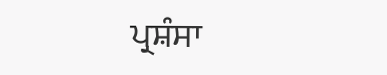ਪ੍ਰਸ਼ੰਸਾ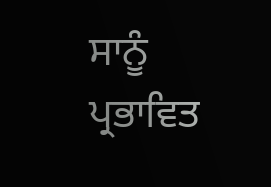ਸਾਨੂੰ ਪ੍ਰਭਾਵਿਤ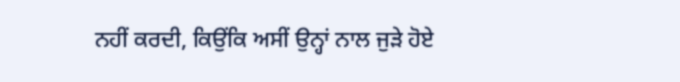ਨਹੀਂ ਕਰਦੀ, ਕਿਉਂਕਿ ਅਸੀਂ ਉਨ੍ਹਾਂ ਨਾਲ ਜੁੜੇ ਹੋਏ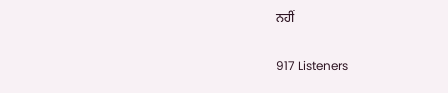ਨਹੀਂ

917 Listeners